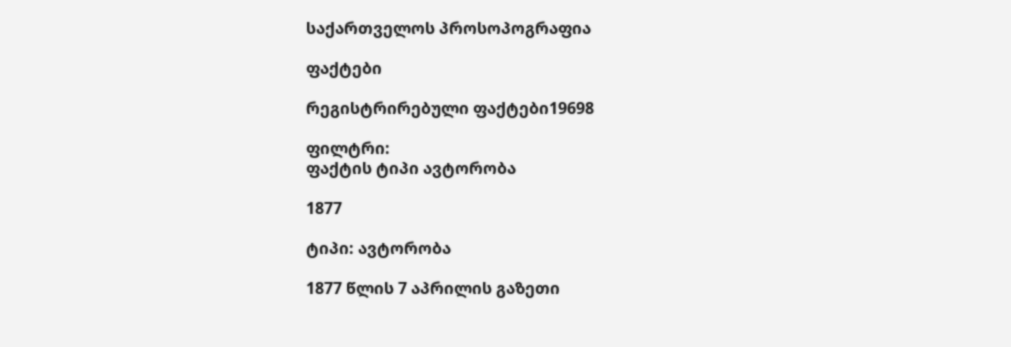საქართველოს პროსოპოგრაფია

ფაქტები

რეგისტრირებული ფაქტები19698

ფილტრი:
ფაქტის ტიპი ავტორობა

1877

ტიპი: ავტორობა

1877 წლის 7 აპრილის გაზეთი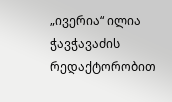„ივერია“ ილია ჭავჭავაძის რედაქტორობით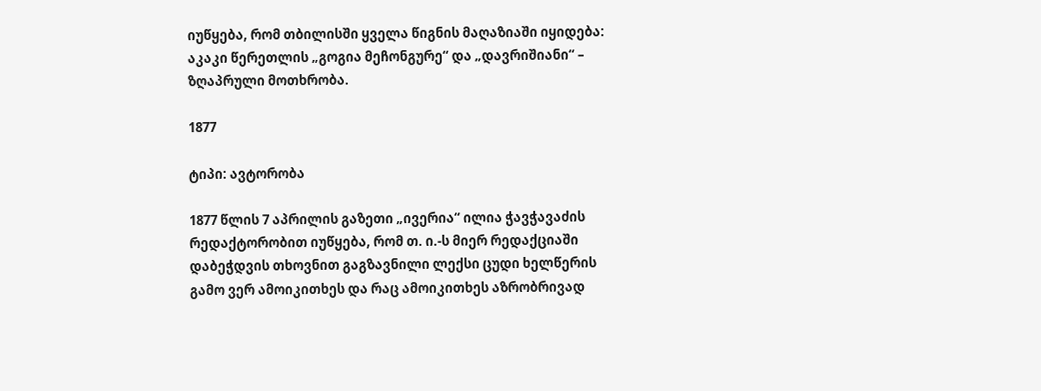იუწყება, რომ თბილისში ყველა წიგნის მაღაზიაში იყიდება: აკაკი წერეთლის „გოგია მეჩონგურე“ და „დავრიშიანი“ – ზღაპრული მოთხრობა.

1877

ტიპი: ავტორობა

1877 წლის 7 აპრილის გაზეთი „ივერია“ ილია ჭავჭავაძის რედაქტორობით იუწყება, რომ თ. ი.-ს მიერ რედაქციაში დაბეჭდვის თხოვნით გაგზავნილი ლექსი ცუდი ხელწერის გამო ვერ ამოიკითხეს და რაც ამოიკითხეს აზრობრივად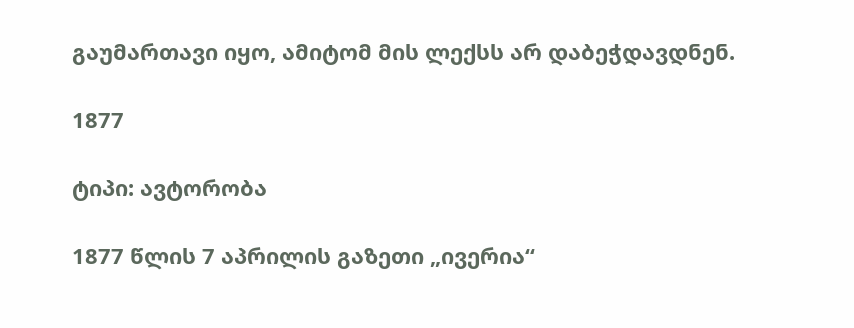გაუმართავი იყო, ამიტომ მის ლექსს არ დაბეჭდავდნენ.

1877

ტიპი: ავტორობა

1877 წლის 7 აპრილის გაზეთი „ივერია“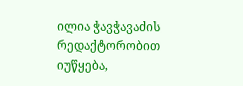ილია ჭავჭავაძის რედაქტორობით იუწყება,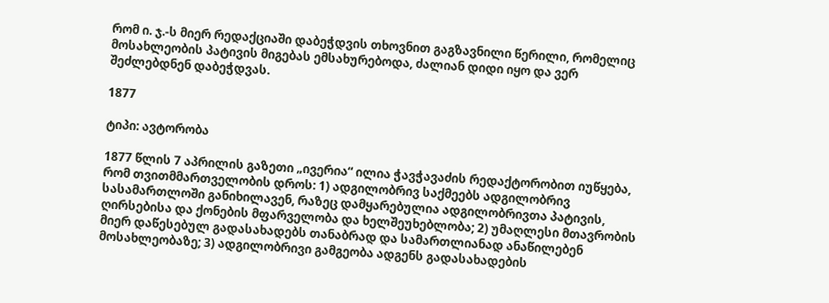რომ ი. ჯ.-ს მიერ რედაქციაში დაბეჭდვის თხოვნით გაგზავნილი წერილი, რომელიც მოსახლეობის პატივის მიგებას ემსახურებოდა, ძალიან დიდი იყო და ვერ შეძლებდნენ დაბეჭდვას.

1877

ტიპი: ავტორობა

1877 წლის 7 აპრილის გაზეთი „ივერია“ ილია ჭავჭავაძის რედაქტორობით იუწყება, რომ თვითმმართველობის დროს: 1) ადგილობრივ საქმეებს ადგილობრივ სასამართლოში განიხილავენ, რაზეც დამყარებულია ადგილობრივთა პატივის, ღირსებისა და ქონების მფარველობა და ხელშეუხებლობა; 2) უმაღლესი მთავრობის მიერ დაწესებულ გადასახადებს თანაბრად და სამართლიანად ანაწილებენ მოსახლეობაზე; 3) ადგილობრივი გამგეობა ადგენს გადასახადების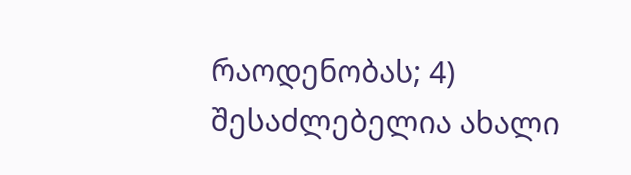რაოდენობას; 4) შესაძლებელია ახალი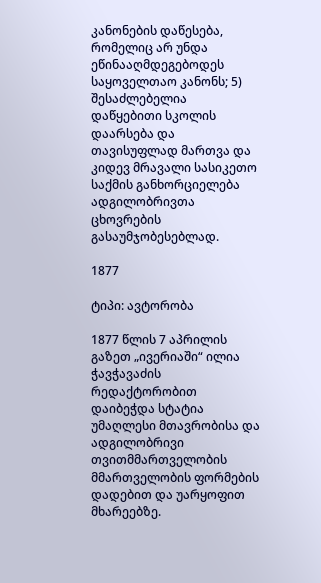კანონების დაწესება, რომელიც არ უნდა ეწინააღმდეგებოდეს საყოველთაო კანონს; 5) შესაძლებელია დაწყებითი სკოლის დაარსება და თავისუფლად მართვა და კიდევ მრავალი სასიკეთო საქმის განხორციელება ადგილობრივთა ცხოვრების გასაუმჯობესებლად.

1877

ტიპი: ავტორობა

1877 წლის 7 აპრილის გაზეთ „ივერიაში“ ილია ჭავჭავაძის რედაქტორობით დაიბეჭდა სტატია უმაღლესი მთავრობისა და ადგილობრივი თვითმმართველობის მმართველობის ფორმების დადებით და უარყოფით მხარეებზე.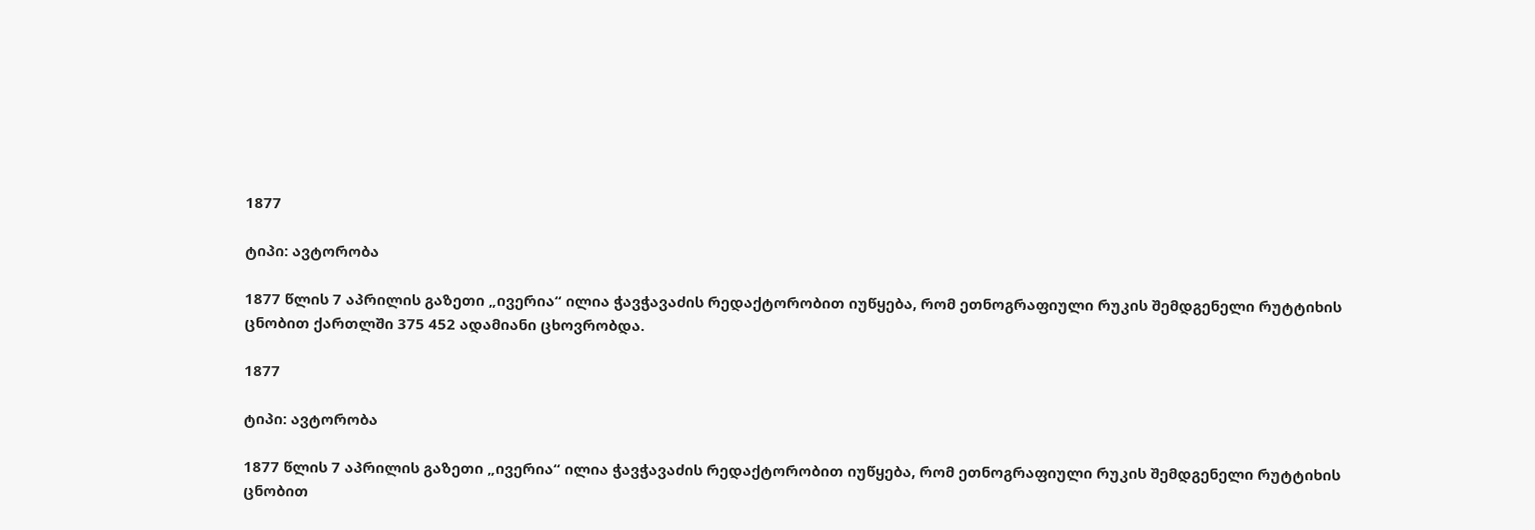1877

ტიპი: ავტორობა

1877 წლის 7 აპრილის გაზეთი „ივერია“ ილია ჭავჭავაძის რედაქტორობით იუწყება, რომ ეთნოგრაფიული რუკის შემდგენელი რუტტიხის ცნობით ქართლში 375 452 ადამიანი ცხოვრობდა.

1877

ტიპი: ავტორობა

1877 წლის 7 აპრილის გაზეთი „ივერია“ ილია ჭავჭავაძის რედაქტორობით იუწყება, რომ ეთნოგრაფიული რუკის შემდგენელი რუტტიხის ცნობით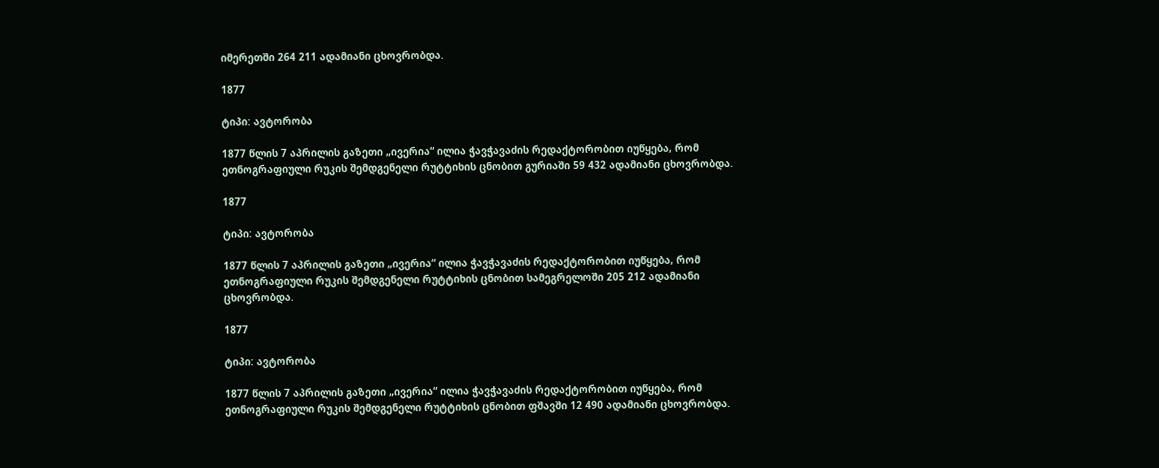იმერეთში 264 211 ადამიანი ცხოვრობდა.

1877

ტიპი: ავტორობა

1877 წლის 7 აპრილის გაზეთი „ივერია“ ილია ჭავჭავაძის რედაქტორობით იუწყება, რომ ეთნოგრაფიული რუკის შემდგენელი რუტტიხის ცნობით გურიაში 59 432 ადამიანი ცხოვრობდა.

1877

ტიპი: ავტორობა

1877 წლის 7 აპრილის გაზეთი „ივერია“ ილია ჭავჭავაძის რედაქტორობით იუწყება, რომ ეთნოგრაფიული რუკის შემდგენელი რუტტიხის ცნობით სამეგრელოში 205 212 ადამიანი ცხოვრობდა.

1877

ტიპი: ავტორობა

1877 წლის 7 აპრილის გაზეთი „ივერია“ ილია ჭავჭავაძის რედაქტორობით იუწყება, რომ ეთნოგრაფიული რუკის შემდგენელი რუტტიხის ცნობით ფშავში 12 490 ადამიანი ცხოვრობდა.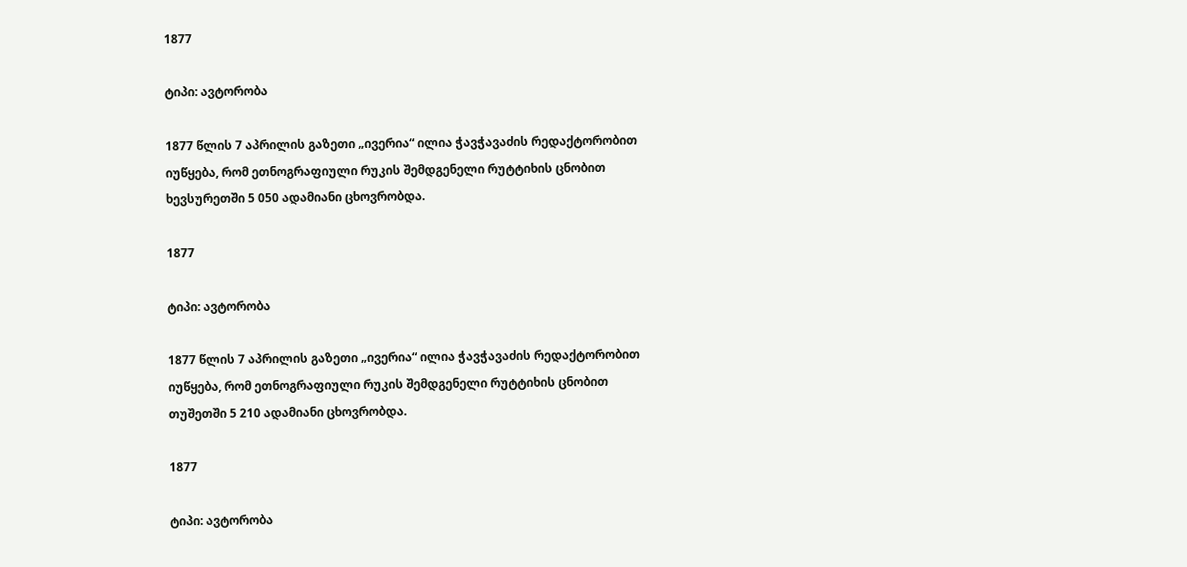1877

ტიპი: ავტორობა

1877 წლის 7 აპრილის გაზეთი „ივერია“ ილია ჭავჭავაძის რედაქტორობით იუწყება, რომ ეთნოგრაფიული რუკის შემდგენელი რუტტიხის ცნობით ხევსურეთში 5 050 ადამიანი ცხოვრობდა.

1877

ტიპი: ავტორობა

1877 წლის 7 აპრილის გაზეთი „ივერია“ ილია ჭავჭავაძის რედაქტორობით იუწყება, რომ ეთნოგრაფიული რუკის შემდგენელი რუტტიხის ცნობით თუშეთში 5 210 ადამიანი ცხოვრობდა.

1877

ტიპი: ავტორობა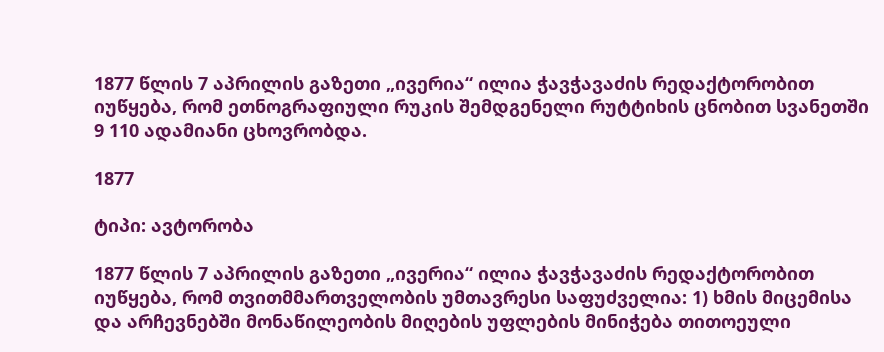1877 წლის 7 აპრილის გაზეთი „ივერია“ ილია ჭავჭავაძის რედაქტორობით იუწყება, რომ ეთნოგრაფიული რუკის შემდგენელი რუტტიხის ცნობით სვანეთში 9 110 ადამიანი ცხოვრობდა.

1877

ტიპი: ავტორობა

1877 წლის 7 აპრილის გაზეთი „ივერია“ ილია ჭავჭავაძის რედაქტორობით იუწყება, რომ თვითმმართველობის უმთავრესი საფუძველია: 1) ხმის მიცემისა და არჩევნებში მონაწილეობის მიღების უფლების მინიჭება თითოეული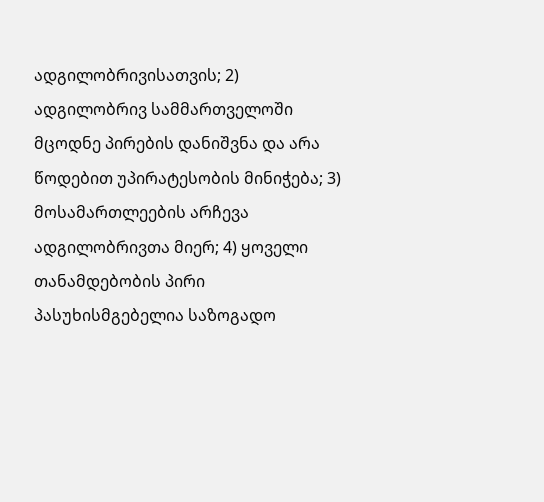ადგილობრივისათვის; 2) ადგილობრივ სამმართველოში მცოდნე პირების დანიშვნა და არა წოდებით უპირატესობის მინიჭება; 3) მოსამართლეების არჩევა ადგილობრივთა მიერ; 4) ყოველი თანამდებობის პირი პასუხისმგებელია საზოგადო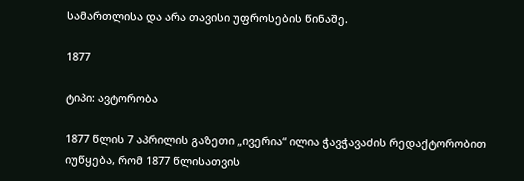სამართლისა და არა თავისი უფროსების წინაშე.

1877

ტიპი: ავტორობა

1877 წლის 7 აპრილის გაზეთი „ივერია“ ილია ჭავჭავაძის რედაქტორობით იუწყება, რომ 1877 წლისათვის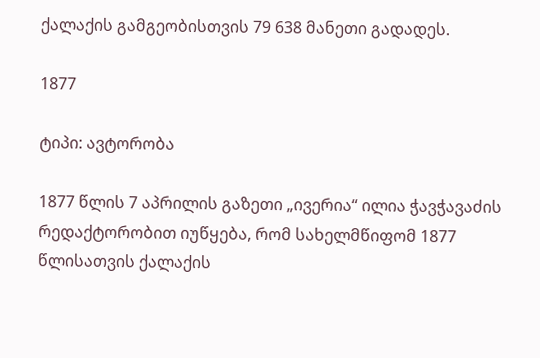ქალაქის გამგეობისთვის 79 638 მანეთი გადადეს.

1877

ტიპი: ავტორობა

1877 წლის 7 აპრილის გაზეთი „ივერია“ ილია ჭავჭავაძის რედაქტორობით იუწყება, რომ სახელმწიფომ 1877 წლისათვის ქალაქის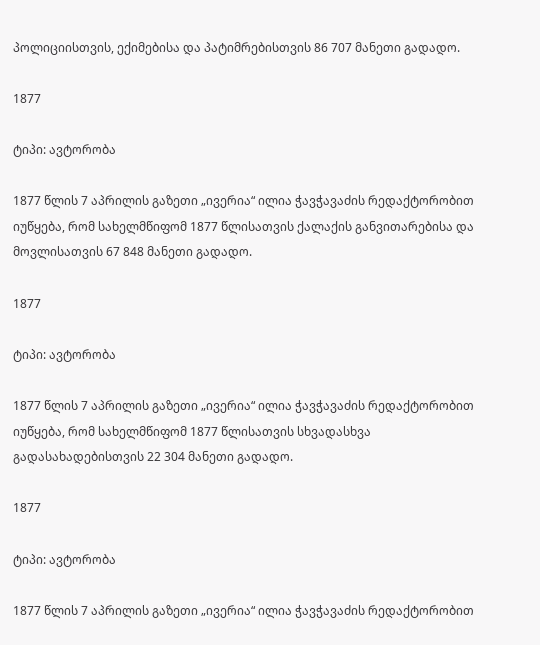პოლიციისთვის, ექიმებისა და პატიმრებისთვის 86 707 მანეთი გადადო.

1877

ტიპი: ავტორობა

1877 წლის 7 აპრილის გაზეთი „ივერია“ ილია ჭავჭავაძის რედაქტორობით იუწყება, რომ სახელმწიფომ 1877 წლისათვის ქალაქის განვითარებისა და მოვლისათვის 67 848 მანეთი გადადო.

1877

ტიპი: ავტორობა

1877 წლის 7 აპრილის გაზეთი „ივერია“ ილია ჭავჭავაძის რედაქტორობით იუწყება, რომ სახელმწიფომ 1877 წლისათვის სხვადასხვა გადასახადებისთვის 22 304 მანეთი გადადო.

1877

ტიპი: ავტორობა

1877 წლის 7 აპრილის გაზეთი „ივერია“ ილია ჭავჭავაძის რედაქტორობით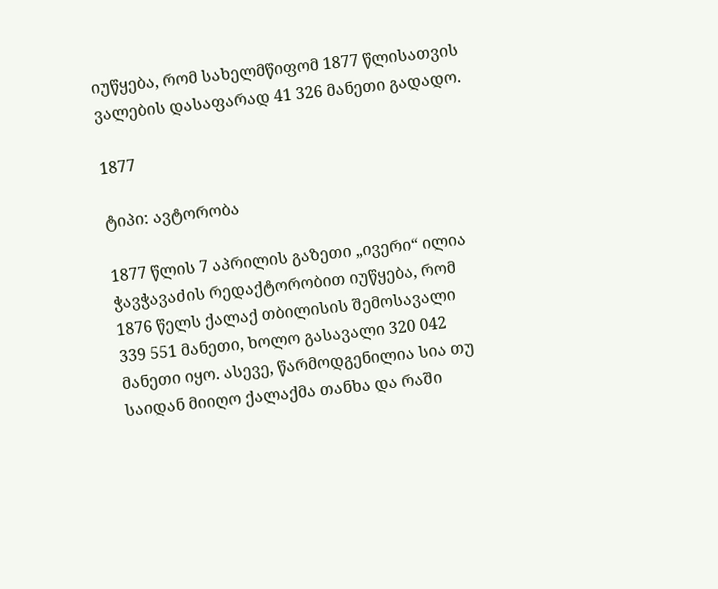იუწყება, რომ სახელმწიფომ 1877 წლისათვის ვალების დასაფარად 41 326 მანეთი გადადო.

1877

ტიპი: ავტორობა

1877 წლის 7 აპრილის გაზეთი „ივერი“ ილია ჭავჭავაძის რედაქტორობით იუწყება, რომ 1876 წელს ქალაქ თბილისის შემოსავალი 339 551 მანეთი, ხოლო გასავალი 320 042 მანეთი იყო. ასევე, წარმოდგენილია სია თუ საიდან მიიღო ქალაქმა თანხა და რაში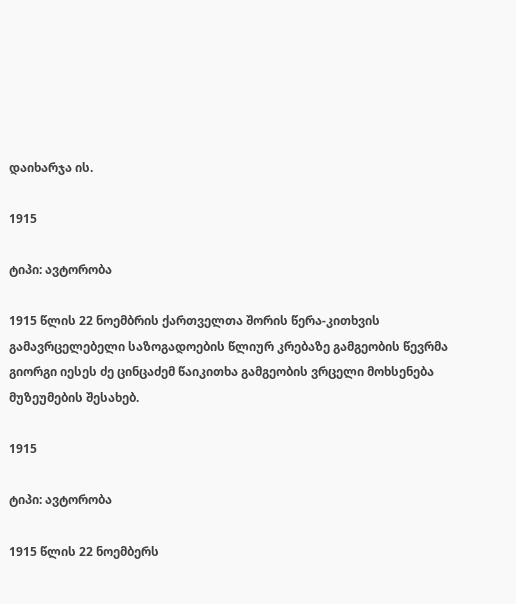დაიხარჯა ის.

1915

ტიპი: ავტორობა

1915 წლის 22 ნოემბრის ქართველთა შორის წერა-კითხვის გამავრცელებელი საზოგადოების წლიურ კრებაზე გამგეობის წევრმა გიორგი იესეს ძე ცინცაძემ წაიკითხა გამგეობის ვრცელი მოხსენება მუზეუმების შესახებ.

1915

ტიპი: ავტორობა

1915 წლის 22 ნოემბერს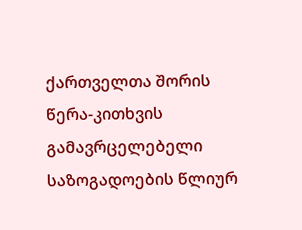ქართველთა შორის წერა-კითხვის გამავრცელებელი საზოგადოების წლიურ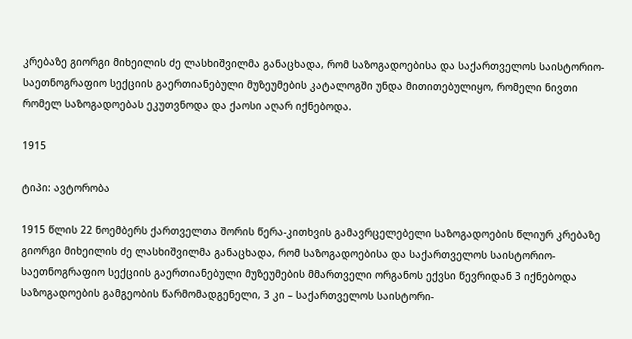კრებაზე გიორგი მიხეილის ძე ლასხიშვილმა განაცხადა, რომ საზოგადოებისა და საქართველოს საისტორიო-საეთნოგრაფიო სექციის გაერთიანებული მუზეუმების კატალოგში უნდა მითითებულიყო, რომელი ნივთი რომელ საზოგადოებას ეკუთვნოდა და ქაოსი აღარ იქნებოდა.

1915

ტიპი: ავტორობა

1915 წლის 22 ნოემბერს ქართველთა შორის წერა-კითხვის გამავრცელებელი საზოგადოების წლიურ კრებაზე გიორგი მიხეილის ძე ლასხიშვილმა განაცხადა, რომ საზოგადოებისა და საქართველოს საისტორიო-საეთნოგრაფიო სექციის გაერთიანებული მუზეუმების მმართველი ორგანოს ექვსი წევრიდან 3 იქნებოდა საზოგადოების გამგეობის წარმომადგენელი, 3 კი – საქართველოს საისტორი-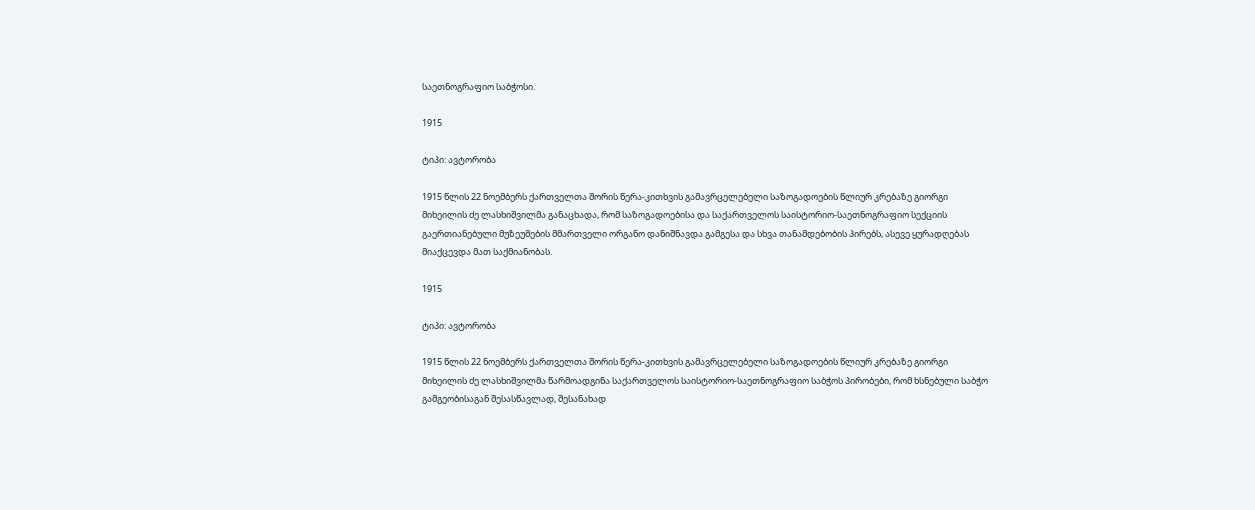საეთნოგრაფიო საბჭოსი.

1915

ტიპი: ავტორობა

1915 წლის 22 ნოემბერს ქართველთა შორის წერა-კითხვის გამავრცელებელი საზოგადოების წლიურ კრებაზე გიორგი მიხეილის ძე ლასხიშვილმა განაცხადა, რომ საზოგადოებისა და საქართველოს საისტორიო-საეთნოგრაფიო სექციის გაერთიანებული მუზეუმების მმართველი ორგანო დანიშნავდა გამგესა და სხვა თანამდებობის პირებს, ასევე ყურადღებას მიაქცევდა მათ საქმიანობას.

1915

ტიპი: ავტორობა

1915 წლის 22 ნოემბერს ქართველთა შორის წერა-კითხვის გამავრცელებელი საზოგადოების წლიურ კრებაზე გიორგი მიხეილის ძე ლასხიშვილმა წარმოადგინა საქართველოს საისტორიო-საეთნოგრაფიო საბჭოს პირობები, რომ ხსნებული საბჭო გამგეობისაგან შესასწავლად, შესანახად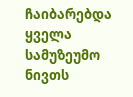ჩაიბარებდა ყველა სამუზეუმო ნივთს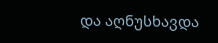და აღნუსხავდა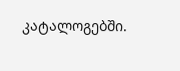კატალოგებში.